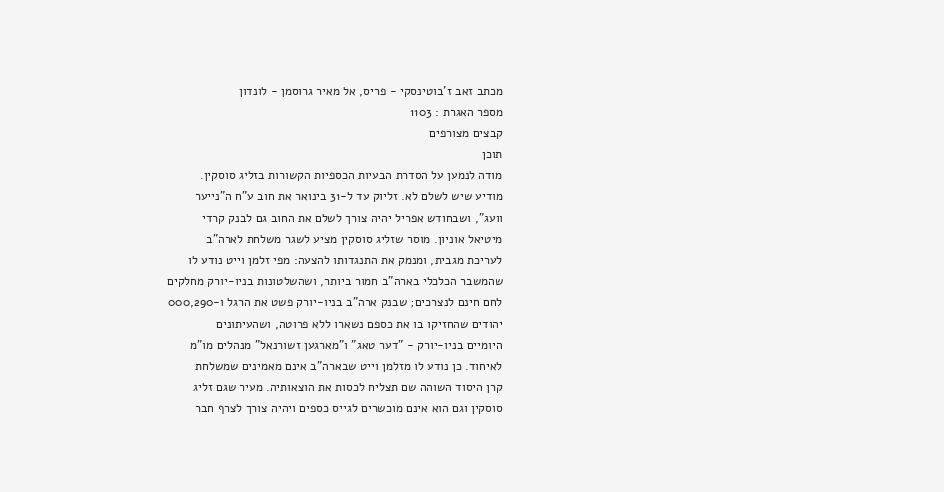מכתב זאב ז'בוטינסקי - פריס, אל מאיר גרוסמן - לונדון
מספר האגרת : 1103
קבצים מצורפים
תוכן
מודה לנמען על הסדרת הבעיות הכספיות הקשורות בזליג סוסקין.
מודיע שיש לשלם לא. זליוק עד ל-31 בינואר את חוב ע"ח ה"נייער
וועג", ושבחודש אפריל יהיה צורך לשלם את החוב גם לבנק קרדי
מיטיאל אוניון. מוסר שזליג סוסקין מציע לשגר משלחת לארה"ב
לעריכת מגבית, ומנמק את התנגדותו להצעה: מפי זלמן וייט נודע לו
שהמשבר הכלכלי בארה"ב חמור ביותר, ושהשלטונות בניו-יורק מחלקים
לחם חינם לנצרכים; שבנק ארה"ב בניו-יורק פשט את הרגל ו-000,290
יהודים שהחזיקו בו את כספם נשארו ללא פרוטה, ושהעיתונים
היומיים בניו-יורק - "דער טאג" ו"מארגען זשורנאל" מנהלים מו"מ
לאיחוד. כן נודע לו מזלמן וייט שבארה"ב אינם מאמינים שמשלחת
קרן היסוד השוהה שם תצליח לכסות את הוצאותיה. מעיר שגם זליג
סוסקין וגם הוא אינם מוכשרים לגייס כספים ויהיה צורך לצרף חבר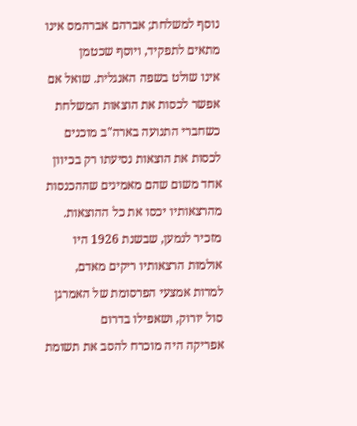נוסף למשלחת; אברהם אברהמס אינו מתאים לתפקיד, ויוסף שכטמן
אינו שולט בשפה האנגלית. שואל אם אפשר לכסות את הוצאות המשלחת
כשחברי התנועה בארה"ב מוכנים לכסות את הוצאות נסיעתו רק בכיוון
אחד משום שהם מאמינים שההכנסות מהרצאותיו יכסו את כל ההוצאות.
מזכיר לנמען, שבשנת 1926 היו אולמות הרצאותיו ריקים מאדם,
למרות אמצעי הפרסומת של האמרגן סול יורוק, ושאפילו בדרום
אפריקה היה מוכרח להסב את תשומת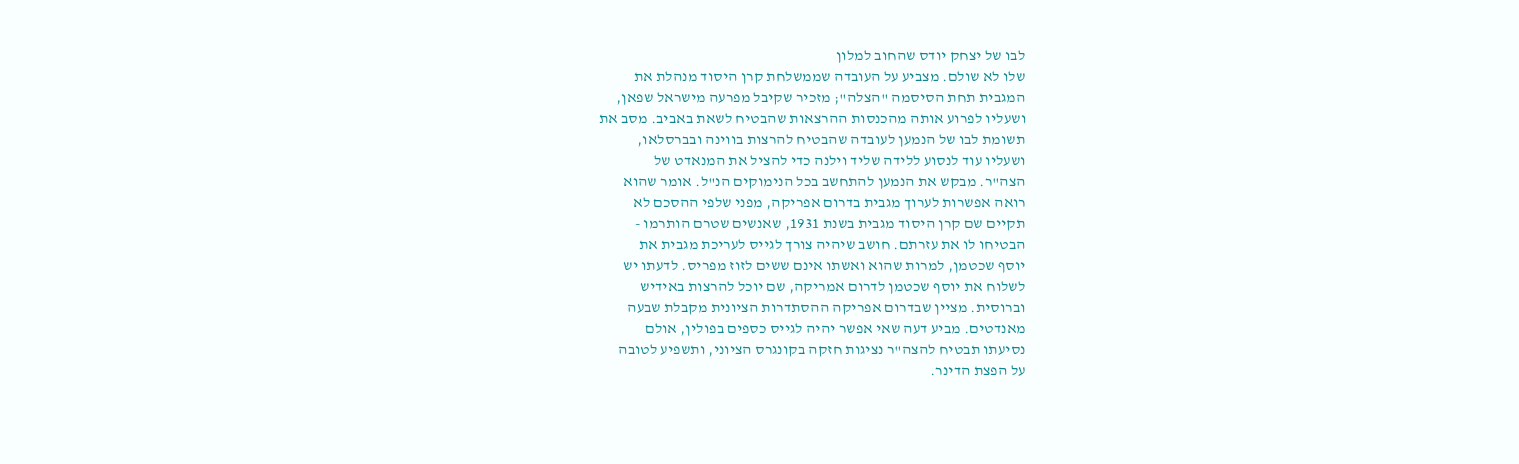לבו של יצחק יודס שהחוב למלון
שלו לא שולם. מצביע על העובדה שממשלחת קרן היסוד מנהלת את
המגבית תחת הסיסמה "הצלה"; מזכיר שקיבל מפרעה מישראל שפאן,
ושעליו לפרוע אותה מהכנסות ההרצאות שהבטיח לשאת באביב. מסב את
תשומת לבו של הנמען לעובדה שהבטיח להרצות בווינה ובברסלאו,
ושעליו עוד לנסוע ללידה שליד וילנה כדי להציל את המנאדט של
הצה"ר. מבקש את הנמען להתחשב בכל הנימוקים הנ"ל. אומר שהוא
רואה אפשרות לערוך מגבית בדרום אפריקה, מפני שלפי ההסכם לא
תקיים שם קרן היסוד מגבית בשנת 1931, שאנשים שטרם הותרמו -
הבטיחו לו את עזרתם. חושב שיהיה צורך לגייס לעריכת מגבית את
יוסף שכטמן, למרות שהוא ואשתו אינם ששים לזוז מפריס. לדעתו יש
לשלוח את יוסף שכטמן לדרום אמריקה, שם יוכל להרצות באידיש
וברוסית. מציין שבדרום אפריקה ההסתדרות הציונית מקבלת שבעה
מאנדטים. מביע דעה שאי אפשר יהיה לגייס כספים בפולין, אולם
נסיעתו תבטיח להצה"ר נציגות חזקה בקונגרס הציוני, ותשפיע לטובה
על הפצת הדינר.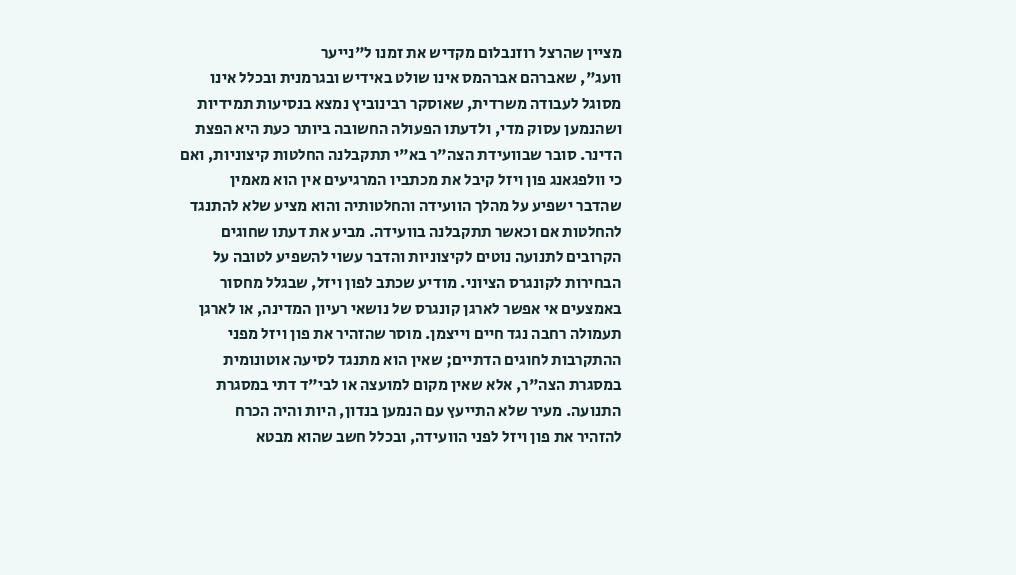מציין שהרצל רוזנבלום מקדיש את זמנו ל"נייער
וועג", שאברהם אברהמס אינו שולט באידיש ובגרמנית ובכלל אינו
מסוגל לעבודה משרדית, שאוסקר רבינוביץ נמצא בנסיעות תמידיות
ושהנמען עסוק מדי, ולדעתו הפעולה החשובה ביותר כעת היא הפצת
הדינר. סובר שבוועידת הצה"ר בא"י תתקבלנה החלטות קיצוניות, ואם
כי וולפגאנג פון ויזל קיבל את מכתביו המרגיעים אין הוא מאמין
שהדבר ישפיע על מהלך הוועידה והחלטותיה והוא מציע שלא להתנגד
להחלטות אם וכאשר תתקבלנה בוועידה. מביע את דעתו שחוגים
הקרובים לתנועה נוטים לקיצוניות והדבר עשוי להשפיע לטובה על
הבחירות לקונגרס הציוני. מודיע שכתב לפון ויזל, שבגלל מחסור
באמצעים אי אפשר לארגן קונגרס של נושאי רעיון המדינה, או לארגן
תעמולה רחבה נגד חיים וייצמן. מוסר שהזהיר את פון ויזל מפני
ההתקרבות לחוגים הדתיים; שאין הוא מתנגד לסיעה אוטונומית
במסגרת הצה"ר, אלא שאין מקום למועצה או לבי"ד דתי במסגרת
התנועה. מעיר שלא התייעץ עם הנמען בנדון, היות והיה הכרח
להזהיר את פון ויזל לפני הוועידה, ובכלל חשב שהוא מבטא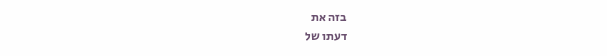בזה את
דעתו של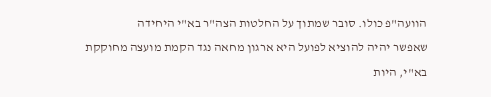הוועה"פ כולו. סובר שמתוך על החלטות הצה"ר בא"י היחידה
שאפשר יהיה להוציא לפועל היא ארגון מחאה נגד הקמת מועצה מחוקקת
בא"י, היות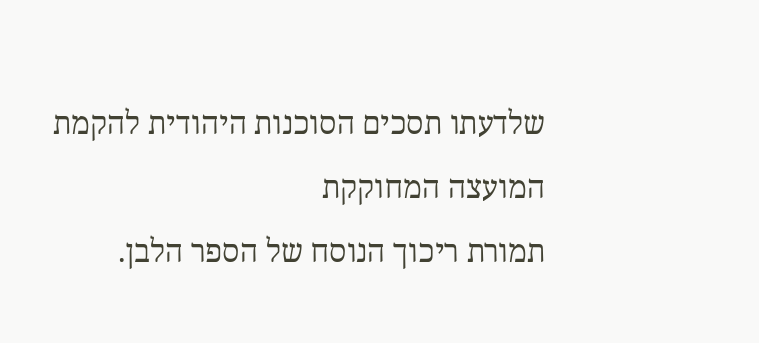שלדעתו תסכים הסוכנות היהודית להקמת המועצה המחוקקת
תמורת ריכוך הנוסח של הספר הלבן.